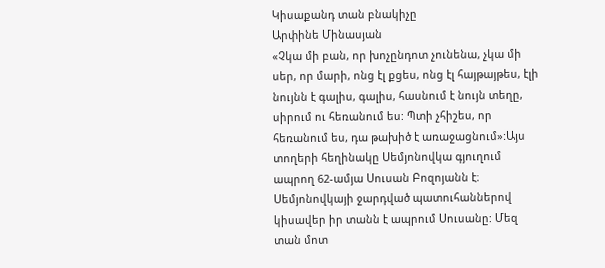Կիսաքանդ տան բնակիչը
Արփինե Մինասյան
«Չկա մի բան, որ խոչընդոտ չունենա, չկա մի սեր, որ մարի, ոնց էլ քցես, ոնց էլ հայթայթես, էլի նույնն է գալիս, գալիս, հասնում է նույն տեղը, սիրում ու հեռանում ես: Պտի չհիշես, որ հեռանում ես, դա թախիծ է առաջացնում»:Այս տողերի հեղինակը Սեմյոնովկա գյուղում ապրող 62-ամյա Սուսան Բոզոյանն է։
Սեմյոնովկայի ջարդված պատուհաններով կիսավեր իր տանն է ապրում Սուսանը: Մեզ տան մոտ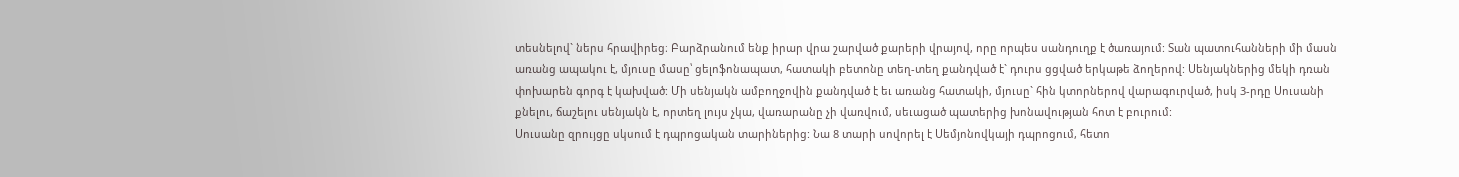տեսնելով` ներս հրավիրեց։ Բարձրանում ենք իրար վրա շարված քարերի վրայով, որը որպես սանդուղք է ծառայում: Տան պատուհանների մի մասն առանց ապակու է, մյուսը մասը՝ ցելոֆոնապատ, հատակի բետոնը տեղ-տեղ քանդված է` դուրս ցցված երկաթե ձողերով: Սենյակներից մեկի դռան փոխարեն գորգ է կախված: Մի սենյակն ամբողջովին քանդված է եւ առանց հատակի, մյուսը` հին կտորներով վարագուրված, իսկ 3-րդը Սուսանի քնելու, ճաշելու սենյակն է, որտեղ լույս չկա, վառարանը չի վառվում, սեւացած պատերից խոնավության հոտ է բուրում:
Սուսանը զրույցը սկսում է դպրոցական տարիներից: Նա 8 տարի սովորել է Սեմյոնովկայի դպրոցում, հետո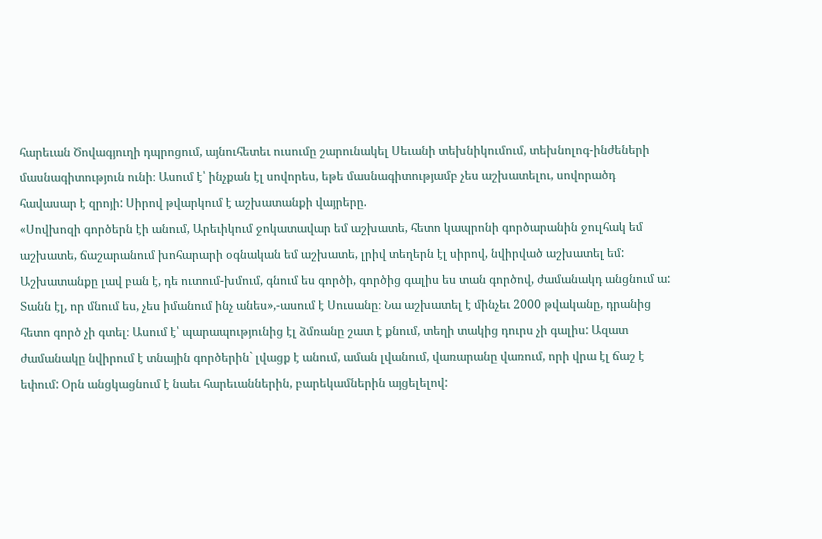հարեւան Ծովագյուղի դպրոցում, այնուհետեւ ուսումը շարունակել Սեւանի տեխնիկումում, տեխնոլոգ-ինժեների մասնագիտություն ունի։ Ասում է՝ ինչքան էլ սովորես, եթե մասնագիտությամբ չես աշխատելու, սովորածդ հավասար է զրոյի: Սիրով թվարկում է աշխատանքի վայրերը.
«Սովխոզի գործերն էի անում, Արեւիկում ջոկատավար եմ աշխատե, հետո կապրոնի գործարանին ջուլհակ եմ աշխատե, ճաշարանում խոհարարի օգնական եմ աշխատե, լրիվ տեղերն էլ սիրով, նվիրված աշխատել եմ: Աշխատանքը լավ բան է, դե ուտում-խմում, գնում ես գործի, գործից գալիս ես տան գործով, ժամանակդ անցնում ա: Տանն էլ, որ մնում ես, չես իմանում ինչ անես»,-ասում է Սուսանը։ Նա աշխատել է մինչեւ 2000 թվականը, դրանից հետո գործ չի գտել։ Ասում է՝ պարապությունից էլ ձմռանը շատ է քնում, տեղի տակից դուրս չի գալիս: Ազատ ժամանակը նվիրում է տնային գործերին` լվացք է անում, աման լվանում, վառարանը վառում, որի վրա էլ ճաշ է եփում: Օրն անցկացնում է նաեւ հարեւաններին, բարեկամներին այցելելով: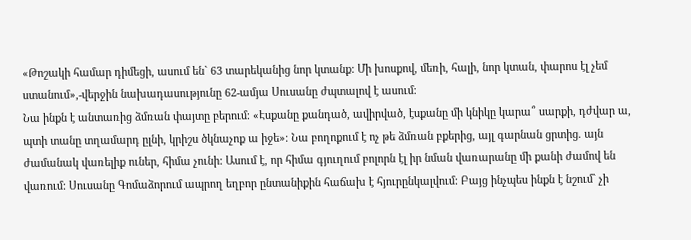«Թոշակի համար դիմեցի, ասում են` 63 տարեկանից նոր կտանք: Մի խոսքով, մեռի, հալի, նոր կտան, փարոս էլ չեմ ստանում»,-վերջին նախադասությունը 62-ամյա Սուսանը ժպտալով է ասում։
Նա ինքն է անտառից ձմռան փայտը բերում։ «Էսքանը քանդած, ավիրված, էսքանը մի կնիկը կարա՞ սարքի, դժվար ա, պտի տանը տղամարդ ըլնի, կրիշս ծկնաչոք ա իջե»։ Նա բողոքում է ոչ թե ձմռան բքերից, այլ գարնան ցրտից. այն ժամանակ վառելիք ուներ, հիմա չունի: Ասում է, որ հիմա գյուղում բոլորն էլ իր նման վառարանը մի քանի ժամով են վառում: Սուսանը Գոմաձորում ապրող եղբոր ընտանիքին հաճախ է հյուրընկալվում: Բայց ինչպես ինքն է նշում` չի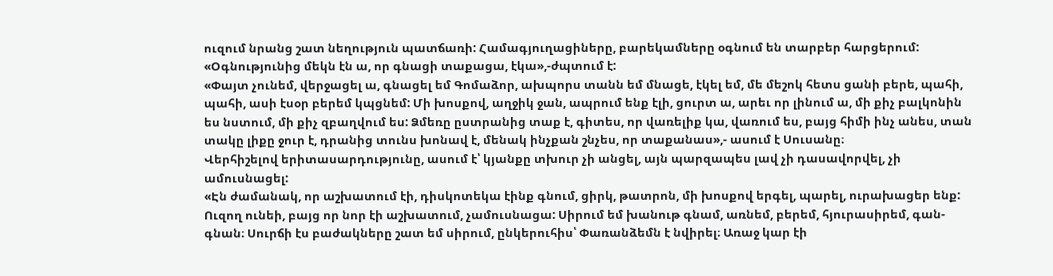ուզում նրանց շատ նեղություն պատճառի: Համագյուղացիները, բարեկամները օգնում են տարբեր հարցերում: «Օգնությունից մեկն էն ա, որ գնացի տաքացա, էկա»,-ժպտում է:
«Փայտ չունեմ, վերջացել ա, գնացել եմ Գոմաձոր, ախպորս տանն եմ մնացե, էկել եմ, մե մեշոկ հետս ցանի բերե, պահի, պահի, ասի էսօր բերեմ կպցնեմ: Մի խոսքով, աղջիկ ջան, ապրում ենք էլի, ցուրտ ա, արեւ որ լինում ա, մի քիչ բալկոնին ես նստում, մի քիչ զբաղվում ես: Ձմեռը ըստրանից տաք է, գիտես, որ վառելիք կա, վառում ես, բայց հիմի ինչ անես, տան տակը լիքը ջուր է, դրանից տունս խոնավ է, մենակ ինչքան շնչես, որ տաքանաս»,- ասում է Սուսանը։
Վերհիշելով երիտասարդությունը, ասում է՝ կյանքը տխուր չի անցել, այն պարզապես լավ չի դասավորվել, չի ամուսնացել:
«Էն ժամանակ, որ աշխատում էի, դիսկոտեկա էինք գնում, ցիրկ, թատրոն, մի խոսքով երգել, պարել, ուրախացեր ենք: Ուզող ունեի, բայց որ նոր էի աշխատում, չամուսնացա: Սիրում եմ խանութ գնամ, առնեմ, բերեմ, հյուրասիրեմ, գան-գնան։ Սուրճի էս բաժակները շատ եմ սիրում, ընկերուհիս՝ Փառանձեմն է նվիրել։ Առաջ կար էի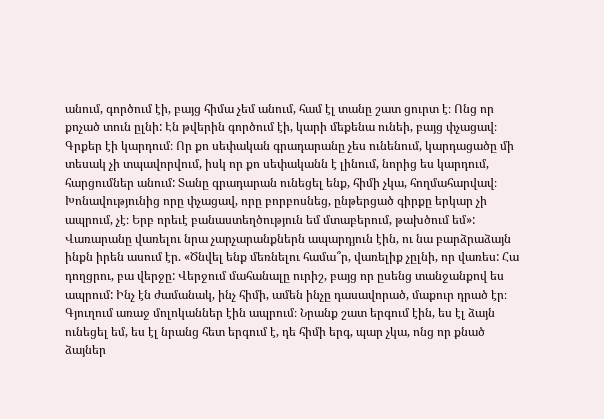անում, գործում էի, բայց հիմա չեմ անում, համ էլ տանը շատ ցուրտ է։ Ոնց որ քոչած տուն ըլնի: Էն թվերին գործում էի, կարի մեքենա ունեի, բայց փչացավ։ Գրքեր էի կարդում։ Որ քո սեփական գրադարանը չես ունենում, կարդացածը մի տեսակ չի տպավորվում, իսկ որ քո սեփականն է լինում, նորից ես կարդում, հարցումներ անում: Տանը գրադարան ունեցել ենք, հիմի չկա, հողմահարվավ։ Խոնավությունից որը փչացավ, որը բորբոսնեց, ընթերցած գիրքը երկար չի ապրում, չէ։ Երբ որեւէ բանաստեղծություն եմ մտաբերում, թախծում եմ»:
Վառարանը վառելու նրա չարչարանքներն ապարդյուն էին, ու նա բարձրաձայն ինքն իրեն ասում էր. «Ծնվել ենք մեռնելու համա՞ր, վառելիք չըլնի, որ վառես: Հա դողցրու, բա վերջը: Վերջում մահանալը ուրիշ, բայց որ ըսենց տանջանքով ես ապրում: Ինչ էն ժամանակ, ինչ հիմի, ամեն ինչը դասավորած, մաքուր դրած էր։ Գյուղում առաջ մոլոկաններ էին ապրում։ Նրանք շատ երգում էին, ես էլ ձայն ունեցել եմ, ես էլ նրանց հետ երգում է, դե հիմի երգ, պար չկա, ոնց որ քնած ձայներ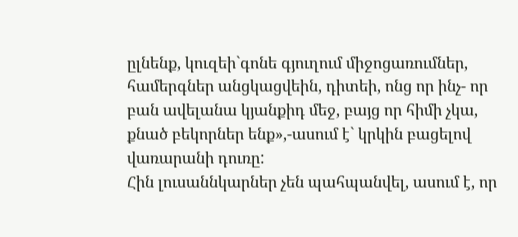ըլնենք, կուզեի`գոնե գյուղում միջոցառումներ, համերգներ անցկացվեին, դիտեի, ոնց որ ինչ- որ բան ավելանա կյանքիդ մեջ, բայց որ հիմի չկա, քնած բեկորներ ենք»,-ասում է` կրկին բացելով վառարանի դուռը:
Հին լուսաննկարներ չեն պահպանվել, ասում է, որ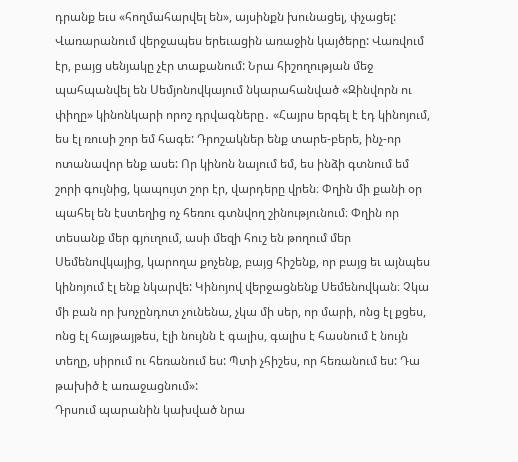դրանք եւս «հողմահարվել են», այսինքն խունացել, փչացել: Վառարանում վերջապես երեւացին առաջին կայծերը: Վառվում էր, բայց սենյակը չէր տաքանում: Նրա հիշողության մեջ պահպանվել են Սեմյոնովկայում նկարահանված «Զինվորն ու փիղը» կինոնկարի որոշ դրվագները․ «Հայրս երգել է էդ կինոյում, ես էլ ռուսի շոր եմ հագե: Դրոշակներ ենք տարե-բերե, ինչ-որ ոտանավոր ենք ասե: Որ կինոն նայում եմ, ես ինձի գտնում եմ շորի գույնից, կապույտ շոր էր, վարդերը վրեն։ Փղին մի քանի օր պահել են էստեղից ոչ հեռու գտնվող շինությունում։ Փղին որ տեսանք մեր գյուղում, ասի մեզի հուշ են թողում մեր Սեմենովկայից, կարողա քոչենք, բայց հիշենք, որ բայց եւ այնպես կինոյում էլ ենք նկարվե: Կինոյով վերջացնենք Սեմենովկան։ Չկա մի բան որ խոչընդոտ չունենա, չկա մի սեր, որ մարի, ոնց էլ քցես, ոնց էլ հայթայթես, էլի նույնն է գալիս, գալիս է հասնում է նույն տեղը, սիրում ու հեռանում ես: Պտի չհիշես, որ հեռանում ես: Դա թախիծ է առաջացնում»:
Դրսում պարանին կախված նրա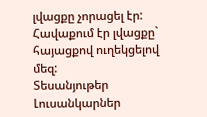լվացքը չորացել էր: Հավաքում էր լվացքը` հայացքով ուղեկցելով մեզ:
Տեսանյութեր
Լուսանկարներ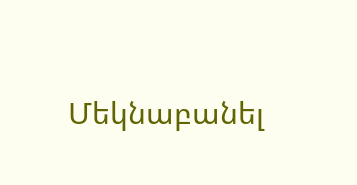Մեկնաբանել